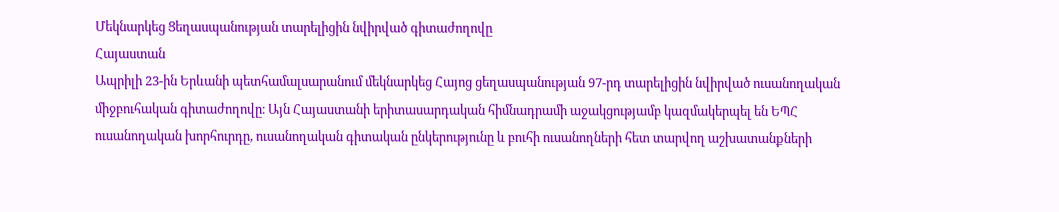Մեկնարկեց Ցեղասպանության տարելիցին նվիրված գիտաժողովը
Հայաստան
Ապրիլի 23-ին Երևանի պետհամալսարանում մեկնարկեց Հայոց ցեղասպանության 97-րդ տարելիցին նվիրված ուսանողական միջբուհական գիտաժողովը։ Այն Հայաստանի երիտասարդական հիմնադրամի աջակցությամբ կազմակերպել են ԵՊՀ ուսանողական խորհուրդը, ուսանողական գիտական ընկերությունը և բուհի ուսանողների հետ տարվող աշխատանքների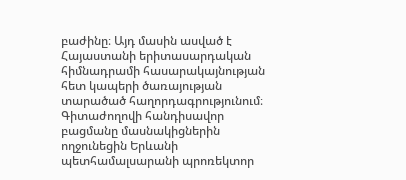բաժինը։ Այդ մասին ասված է Հայաստանի երիտասարդական հիմնադրամի հասարակայնության հետ կապերի ծառայության տարածած հաղորդագրությունում։
Գիտաժողովի հանդիսավոր բացմանը մասնակիցներին ողջունեցին Երևանի պետհամալսարանի պրոռեկտոր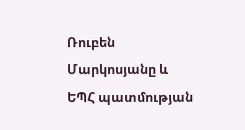Ռուբեն Մարկոսյանը և ԵՊՀ պատմության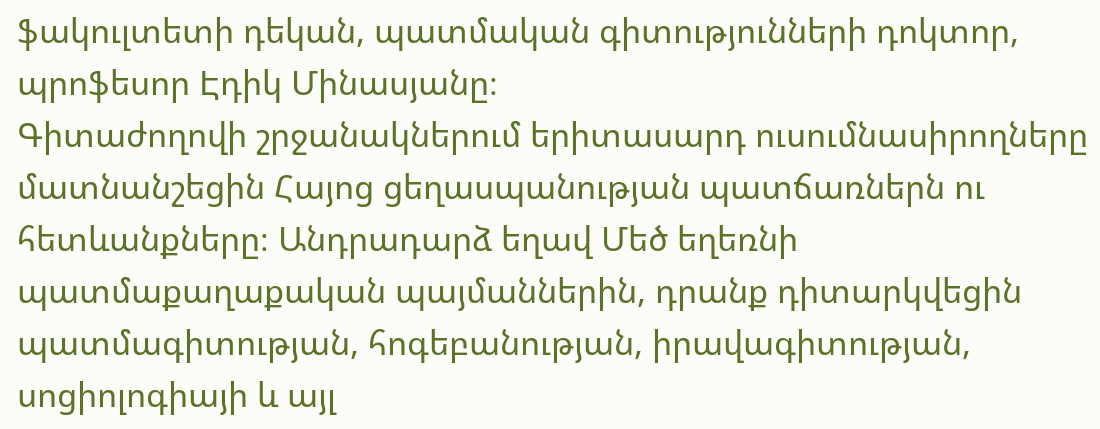ֆակուլտետի դեկան, պատմական գիտությունների դոկտոր, պրոֆեսոր Էդիկ Մինասյանը։
Գիտաժողովի շրջանակներում երիտասարդ ուսումնասիրողները մատնանշեցին Հայոց ցեղասպանության պատճառներն ու հետևանքները։ Անդրադարձ եղավ Մեծ եղեռնի պատմաքաղաքական պայմաններին, դրանք դիտարկվեցին պատմագիտության, հոգեբանության, իրավագիտության, սոցիոլոգիայի և այլ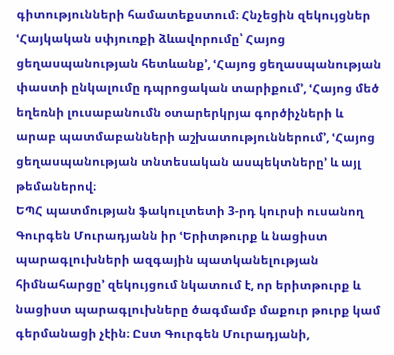գիտությունների համատեքստում։ Հնչեցին զեկույցներ ՙՀայկական սփյուռքի ձևավորումը՝ Հայոց ցեղասպանության հետևանք՚, ՙՀայոց ցեղասպանության փաստի ընկալումը դպրոցական տարիքում՚, ՙՀայոց մեծ եղեռնի լուսաբանումն օտարերկրյա գործիչների և արաբ պատմաբանների աշխատություններում՚, ՙՀայոց ցեղասպանության տնտեսական ասպեկտները՚ և այլ թեմաներով։
ԵՊՀ պատմության ֆակուլտետի 3-րդ կուրսի ուսանող Գուրգեն Մուրադյանն իր ՙԵրիտթուրք և նացիստ պարագլուխների ազգային պատկանելության հիմնահարցը՚ զեկույցում նկատում է, որ երիտթուրք և նացիստ պարագլուխները ծագմամբ մաքուր թուրք կամ գերմանացի չէին։ Ըստ Գուրգեն Մուրադյանի,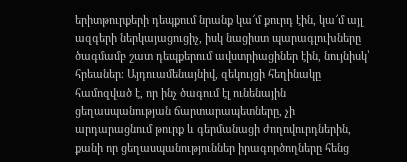երիտթուրքերի դեպքում նրանք կա՜մ քուրդ էին, կա՜մ այլ ազգերի ներկայացուցիչ, իսկ նացիստ պարագլուխները ծագմամբ շատ դեպքերում ավստրիացիներ էին, նույնիսկ՝ հրեաներ։ Այդուամենայնիվ, զեկույցի հեղինակը համոզված է, որ ինչ ծագում էլ ունենային ցեղասպանության ճարտարապետները, չի արդարացնում թուրք և գերմանացի ժողովուրդներին, քանի որ ցեղասպանություններ իրագործողները հենց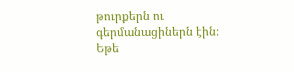թուրքերն ու գերմանացիներն էին։ Եթե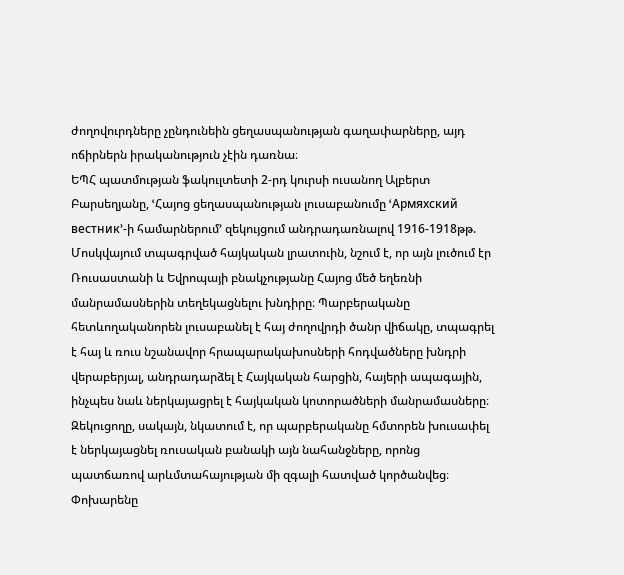ժողովուրդները չընդունեին ցեղասպանության գաղափարները, այդ ոճիրներն իրականություն չէին դառնա։
ԵՊՀ պատմության ֆակուլտետի 2-րդ կուրսի ուսանող Ալբերտ Բարսեղյանը, ՙՀայոց ցեղասպանության լուսաբանումը ՙАрмяхский вестник՚-ի համարներում՚ զեկույցում անդրադառնալով 1916-1918թթ. Մոսկվայում տպագրված հայկական լրատուին, նշում է, որ այն լուծում էր Ռուսաստանի և Եվրոպայի բնակչությանը Հայոց մեծ եղեռնի մանրամասներին տեղեկացնելու խնդիրը։ Պարբերականը հետևողականորեն լուսաբանել է հայ ժողովրդի ծանր վիճակը, տպագրել է հայ և ռուս նշանավոր հրապարակախոսների հոդվածները խնդրի վերաբերյալ, անդրադարձել է Հայկական հարցին, հայերի ապագային, ինչպես նաև ներկայացրել է հայկական կոտորածների մանրամասները։ Զեկուցողը, սակայն, նկատում է, որ պարբերականը հմտորեն խուսափել է ներկայացնել ռուսական բանակի այն նահանջները, որոնց պատճառով արևմտահայության մի զգալի հատված կործանվեց։ Փոխարենը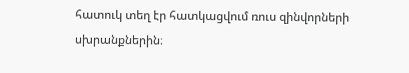հատուկ տեղ էր հատկացվում ռուս զինվորների սխրանքներին։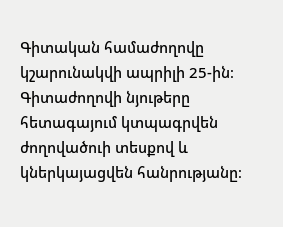Գիտական համաժողովը կշարունակվի ապրիլի 25-ին։ Գիտաժողովի նյութերը հետագայում կտպագրվեն ժողովածուի տեսքով և կներկայացվեն հանրությանը։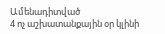Ամենադիտված
4 ոչ աշխատանքային օր կլինի